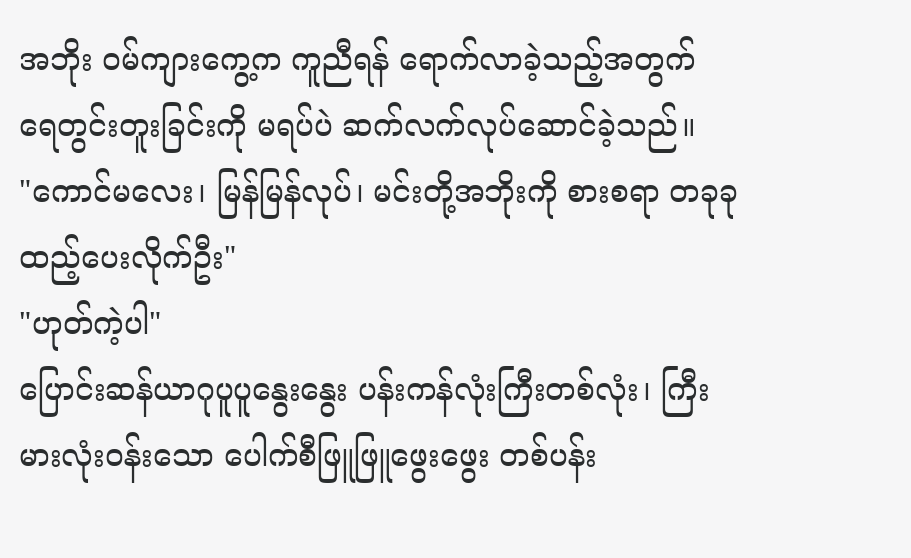အဘိုး ဝမ်ကျားကွေ့က ကူညီရန် ရောက်လာခဲ့သည့်အတွက် ရေတွင်းတူးခြင်းကို မရပ်ပဲ ဆက်လက်လုပ်ဆောင်ခဲ့သည်။
"ကောင်မလေး၊ မြန်မြန်လုပ်၊ မင်းတို့အဘိုးကို စားစရာ တခုခု ထည့်ပေးလိုက်ဦး"
"ဟုတ်ကဲ့ပါ"
ပြောင်းဆန်ယာဂုပူပူနွေးနွေး ပန်းကန်လုံးကြီးတစ်လုံး၊ ကြီးမားလုံးဝန်းသော ပေါက်စီဖြူဖြူဖွေးဖွေး တစ်ပန်း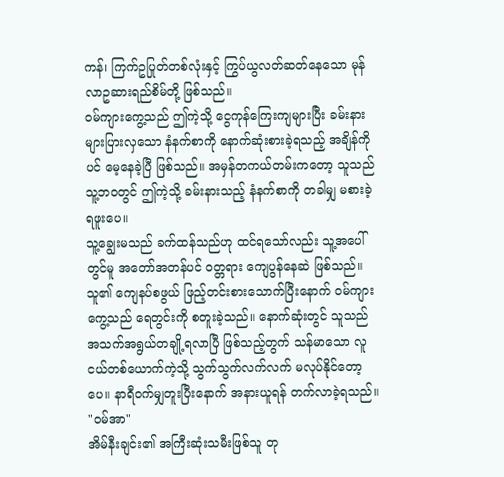ကန်၊ ကြက်ဥပြုတ်တစ်လုံးနှင့် ကြွပ်ယွလတ်ဆတ်နေသော မုန်လာဥဆားရည်စိမ်တို့ ဖြစ်သည်။
ဝမ်ကျားကွေ့သည် ဤကဲ့သို့ ငွေကုန်ကြေးကျများပြီး ခမ်းနားများပြားလှသော နံနက်စာကို နောက်ဆုံးစားခဲ့ရသည့် အချိန်ကိုပင် မေ့နေခဲ့ပြီ ဖြစ်သည်။ အမှန်တကယ်တမ်းကတော့ သူသည် သူ့ဘ၀တွင် ဤကဲ့သို့ ခမ်းနားသည့် နံနက်စာကို တခါမျှ မစားခဲ့ရဖူးပေ။
သူ့ချွေးမသည် ခက်ထန်သည်ဟု ထင်ရသော်လည်း သူ့အပေါ်တွင်မူ အတော်အတန်ပင် ၀တ္တရား ကျေပွန်နေဆဲ ဖြစ်သည်။
သူ၏ ကျေနပ်စဖွယ် ဖြည့်တင်းစားသောက်ပြီးနောက် ဝမ်ကျားကွေ့သည် ရေတွင်းကို စတူးခဲ့သည်။ နောက်ဆုံးတွင် သူသည် အသက်အရွယ်တချို့ရလာပြီ ဖြစ်သည့်တွက် သန်မာသော လူငယ်တစ်ယောက်ကဲ့သို့ သွက်သွက်လက်လက် မလုပ်နိုင်တော့ပေ။ နာရီဝက်မျှတူးပြီးနောက် အနားယူရန် တက်လာခဲ့ရသည်။
"ဝမ်အာ"
အိမ်နီးချင်း၏ အကြီးဆုံးသမီးဖြစ်သူ တု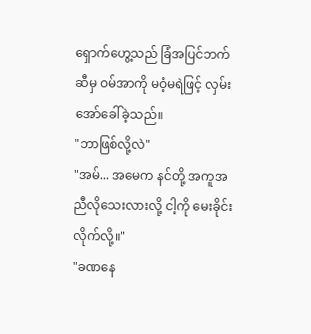ရှောက်ဟွေ့သည် ခြံအပြင်ဘက်ဆီမှ ဝမ်အာကို မဝံ့မရဲဖြင့် လှမ်းအော်ခေါ်ခဲ့သည်။
"ဘာဖြစ်လို့လဲ"
"အမ်... အမေက နင်တို့ အကူအညီလိုသေးလားလို့ ငါ့ကို မေးခိုင်းလိုက်လို့။"
"ခဏနေ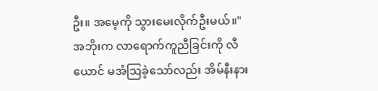ဦး။ အမေ့ကို သွားမေးလိုက်ဦးမယ်။"
အဘိုးက လာရောက်ကူညီခြင်းကို လီယောင် မအံဩခဲ့သော်လည်း အိမ်နီးနား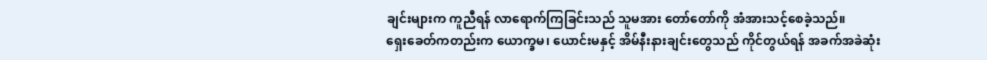ချင်းများက ကူညီရန် လာရောက်ကြခြင်းသည် သူမအား တော်တော်ကို အံအားသင့်စေခဲ့သည်။
ရှေးခေတ်ကတည်းက ယောက္ခမ၊ ယောင်းမနှင့် အိမ်နီးနားချင်းတွေသည် ကိုင်တွယ်ရန် အခက်အခဲဆုံး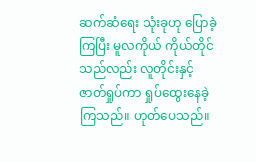ဆက်ဆံရေး သုံးခုဟု ပြောခဲ့ကြပြီး မူလကိုယ် ကိုယ်တိုင်သည်လည်း လူတိုင်းနှင့် ဇာတ်ရှုပ်ကာ ရှုပ်ထွေးနေခဲ့ကြသည်။ ဟုတ်ပေသည်။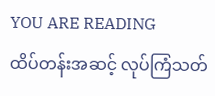YOU ARE READING
ထိပ်တန်းအဆင့် လုပ်ကြံသတ်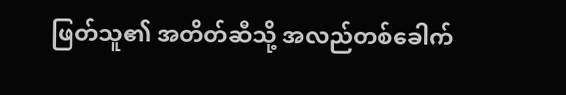ဖြတ်သူ၏ အတိတ်ဆီသို့ အလည်တစ်ခေါက်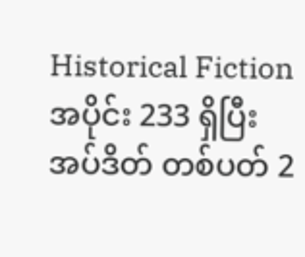Historical Fictionအပိုင်း 233 ရှိပြီး အပ်ဒိတ် တစ်ပတ် 2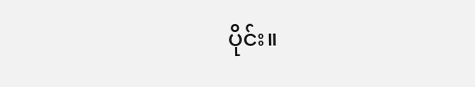ပိုင်း။